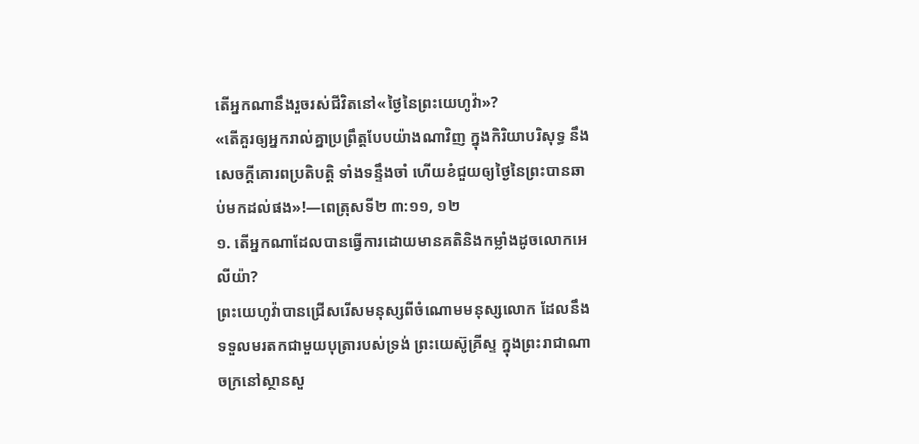តើអ្នកណានឹងរួចរស់ជីវិតនៅ«ថ្ងៃនៃព្រះយេហូវ៉ា»?
«តើគួរឲ្យអ្នករាល់គ្នាប្រព្រឹត្តបែបយ៉ាងណាវិញ ក្នុងកិរិយាបរិសុទ្ធ នឹងសេចក្ដីគោរពប្រតិបត្ដិ ទាំងទន្ទឹងចាំ ហើយខំជួយឲ្យថ្ងៃនៃព្រះបានឆាប់មកដល់ផង»!—ពេត្រុសទី២ ៣:១១, ១២
១. តើអ្នកណាដែលបានធ្វើការដោយមានគតិនិងកម្លាំងដូចលោកអេលីយ៉ា?
ព្រះយេហូវ៉ាបានជ្រើសរើសមនុស្សពីចំណោមមនុស្សលោក ដែលនឹងទទួលមរតកជាមួយបុត្រារបស់ទ្រង់ ព្រះយេស៊ូគ្រីស្ទ ក្នុងព្រះរាជាណាចក្រនៅស្ថានសួ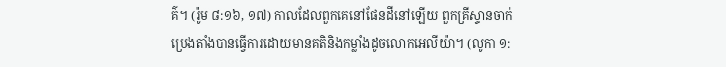គ៌។ (រ៉ូម ៨:១៦, ១៧) កាលដែលពួកគេនៅផែនដីនៅឡើយ ពួកគ្រីស្ទានចាក់ប្រេងតាំងបានធ្វើការដោយមានគតិនិងកម្លាំងដូចលោកអេលីយ៉ា។ (លូកា ១: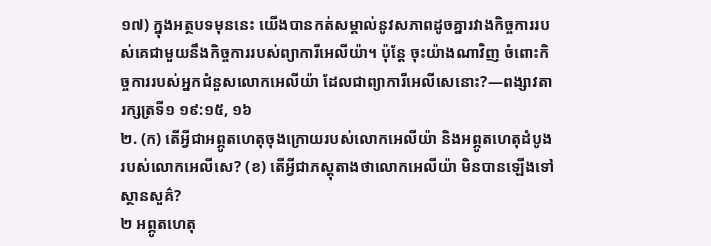១៧) ក្នុងអត្ថបទមុននេះ យើងបានកត់សម្គាល់នូវសភាពដូចគ្នារវាងកិច្ចការរបស់គេជាមួយនឹងកិច្ចការរបស់ព្យាការីអេលីយ៉ា។ ប៉ុន្តែ ចុះយ៉ាងណាវិញ ចំពោះកិច្ចការរបស់អ្នកជំនួសលោកអេលីយ៉ា ដែលជាព្យាការីអេលីសេនោះ?—ពង្សាវតារក្សត្រទី១ ១៩:១៥, ១៦
២. (ក) តើអ្វីជាអព្ភូតហេតុចុងក្រោយរបស់លោកអេលីយ៉ា និងអព្ភូតហេតុដំបូងរបស់លោកអេលីសេ? (ខ) តើអ្វីជាភស្តុតាងថាលោកអេលីយ៉ា មិនបានឡើងទៅស្ថានសួគ៌?
២ អព្ភូតហេតុ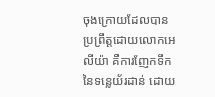ចុងក្រោយដែលបានប្រព្រឹត្តដោយលោកអេលីយ៉ា គឺការញែកទឹកនៃទន្លេយ័រដាន់ ដោយ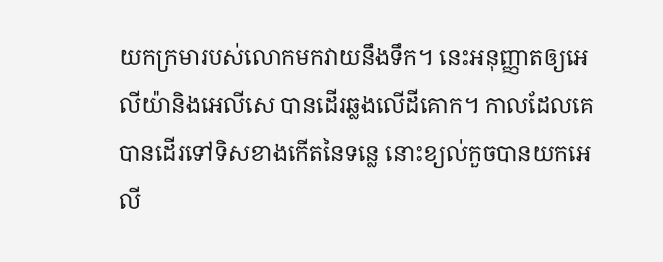យកក្រមារបស់លោកមកវាយនឹងទឹក។ នេះអនុញ្ញាតឲ្យអេលីយ៉ានិងអេលីសេ បានដើរឆ្លងលើដីគោក។ កាលដែលគេបានដើរទៅទិសខាងកើតនៃទន្លេ នោះខ្យល់កួចបានយកអេលី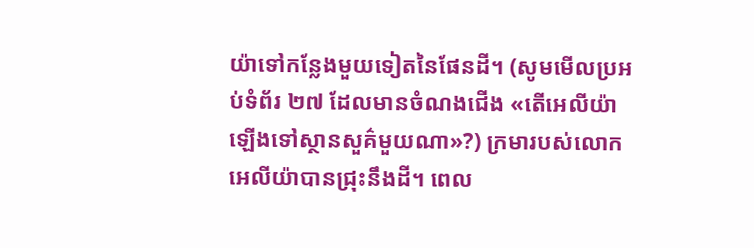យ៉ាទៅកន្លែងមួយទៀតនៃផែនដី។ (សូមមើលប្រអប់ទំព័រ ២៧ ដែលមានចំណងជើង «តើអេលីយ៉ាឡើងទៅស្ថានសួគ៌មួយណា»?) ក្រមារបស់លោកអេលីយ៉ាបានជ្រុះនឹងដី។ ពេល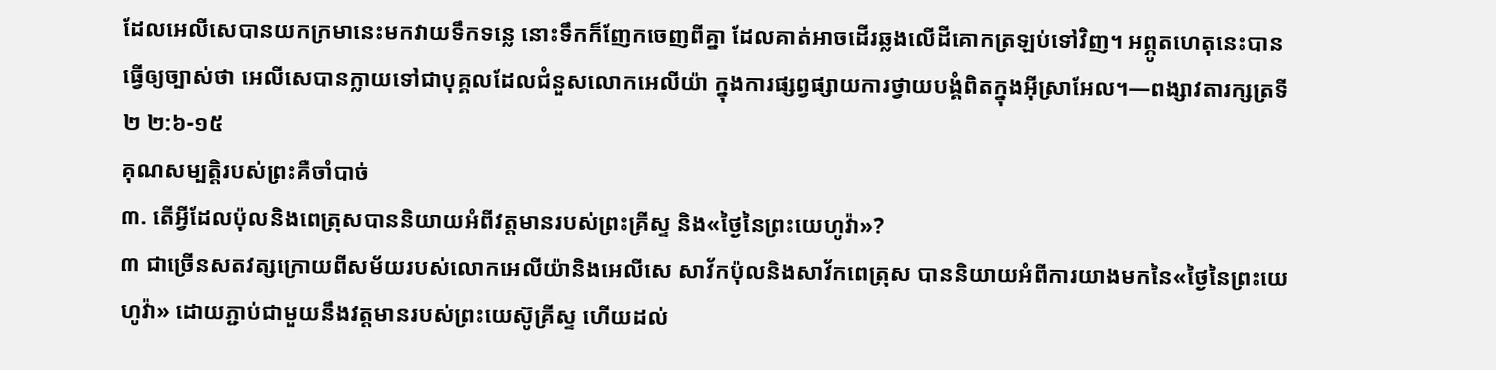ដែលអេលីសេបានយកក្រមានេះមកវាយទឹកទន្លេ នោះទឹកក៏ញែកចេញពីគ្នា ដែលគាត់អាចដើរឆ្លងលើដីគោកត្រឡប់ទៅវិញ។ អព្ភូតហេតុនេះបានធ្វើឲ្យច្បាស់ថា អេលីសេបានក្លាយទៅជាបុគ្គលដែលជំនួសលោកអេលីយ៉ា ក្នុងការផ្សព្វផ្សាយការថ្វាយបង្គំពិតក្នុងអ៊ីស្រាអែល។—ពង្សាវតារក្សត្រទី២ ២:៦-១៥
គុណសម្បត្ដិរបស់ព្រះគឺចាំបាច់
៣. តើអ្វីដែលប៉ុលនិងពេត្រុសបាននិយាយអំពីវត្តមានរបស់ព្រះគ្រីស្ទ និង«ថ្ងៃនៃព្រះយេហូវ៉ា»?
៣ ជាច្រើនសតវត្សក្រោយពីសម័យរបស់លោកអេលីយ៉ានិងអេលីសេ សាវ័កប៉ុលនិងសាវ័កពេត្រុស បាននិយាយអំពីការយាងមកនៃ«ថ្ងៃនៃព្រះយេហូវ៉ា» ដោយភ្ជាប់ជាមួយនឹងវត្តមានរបស់ព្រះយេស៊ូគ្រីស្ទ ហើយដល់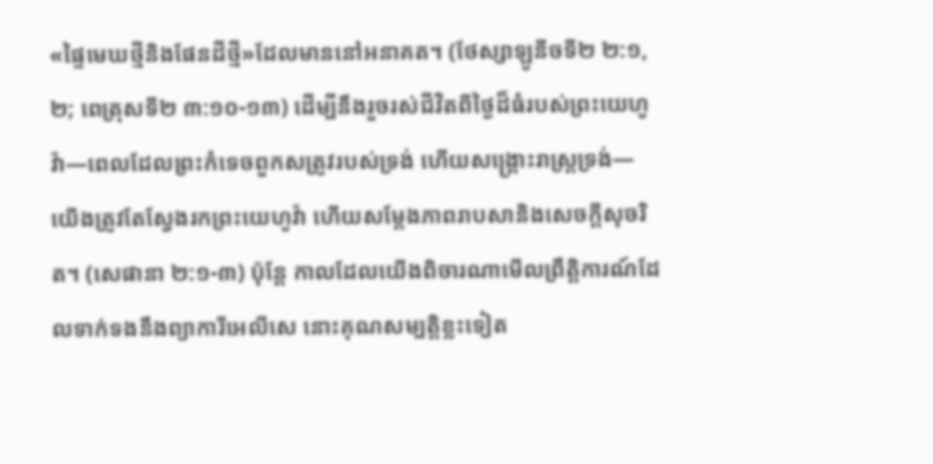«ផ្ទៃមេឃថ្មីនិងផែនដីថ្មី»ដែលមាននៅអនាគត។ (ថែស្សាឡូនីចទី២ ២:១, ២; ពេត្រុសទី២ ៣:១០-១៣) ដើម្បីនឹងរួចរស់ជីវិតពីថ្ងៃដ៏ធំរបស់ព្រះយេហូវ៉ា—ពេលដែលព្រះកំទេចពួកសត្រូវរបស់ទ្រង់ ហើយសង្គ្រោះរាស្ត្រទ្រង់—យើងត្រូវតែស្វែងរកព្រះយេហូវ៉ា ហើយសម្ដែងភាពរាបសានិងសេចក្ដីសុចរិត។ (សេផានា ២:១-៣) ប៉ុន្តែ កាលដែលយើងពិចារណាមើលព្រឹត្ដិការណ៍ដែលទាក់ទងនឹងព្យាការីអេលីសេ នោះគុណសម្បត្ដិខ្លះទៀត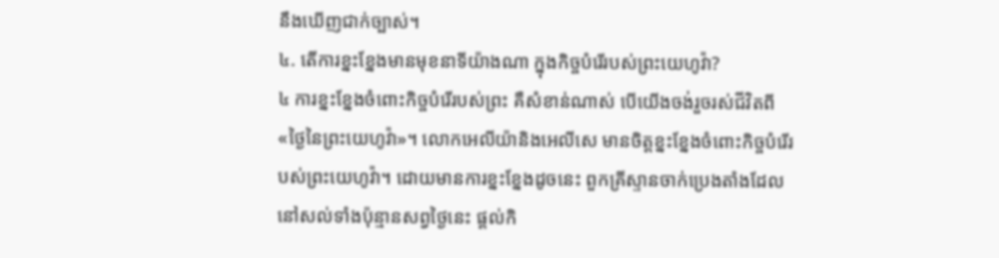នឹងឃើញជាក់ច្បាស់។
៤. តើការខ្នះខ្នែងមានមុខនាទីយ៉ាងណា ក្នុងកិច្ចបំរើរបស់ព្រះយេហូវ៉ា?
៤ ការខ្នះខ្នែងចំពោះកិច្ចបំរើរបស់ព្រះ គឺសំខាន់ណាស់ បើយើងចង់រួចរស់ជីវិតពី«ថ្ងៃនៃព្រះយេហូវ៉ា»។ លោកអេលីយ៉ានិងអេលីសេ មានចិត្តខ្នះខ្នែងចំពោះកិច្ចបំរើរបស់ព្រះយេហូវ៉ា។ ដោយមានការខ្នះខ្នែងដូចនេះ ពួកគ្រីស្ទានចាក់ប្រេងតាំងដែលនៅសល់ទាំងប៉ុន្មានសព្វថ្ងៃនេះ ផ្ដល់កិ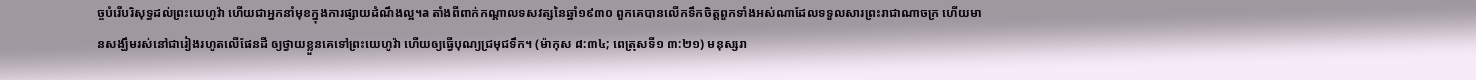ច្ចបំរើបរិសុទ្ធដល់ព្រះយេហូវ៉ា ហើយជាអ្នកនាំមុខក្នុងការផ្សាយដំណឹងល្អ។a តាំងពីពាក់កណ្ដាលទសវត្សនៃឆ្នាំ១៩៣០ ពួកគេបានលើកទឹកចិត្តពួកទាំងអស់ណាដែលទទួលសារព្រះរាជាណាចក្រ ហើយមានសង្ឃឹមរស់នៅជារៀងរហូតលើផែនដី ឲ្យថ្វាយខ្លួនគេទៅព្រះយេហូវ៉ា ហើយឲ្យធ្វើបុណ្យជ្រមុជទឹក។ (ម៉ាកុស ៨:៣៤; ពេត្រុសទី១ ៣:២១) មនុស្សរា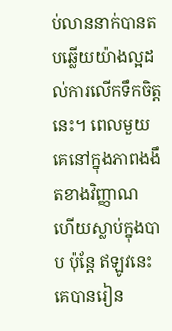ប់លាននាក់បានតបឆ្លើយយ៉ាងល្អដល់ការលើកទឹកចិត្តនេះ។ ពេលមួយ គេនៅក្នុងភាពងងឹតខាងវិញ្ញាណ ហើយស្លាប់ក្នុងបាប ប៉ុន្តែ ឥឡូវនេះ គេបានរៀន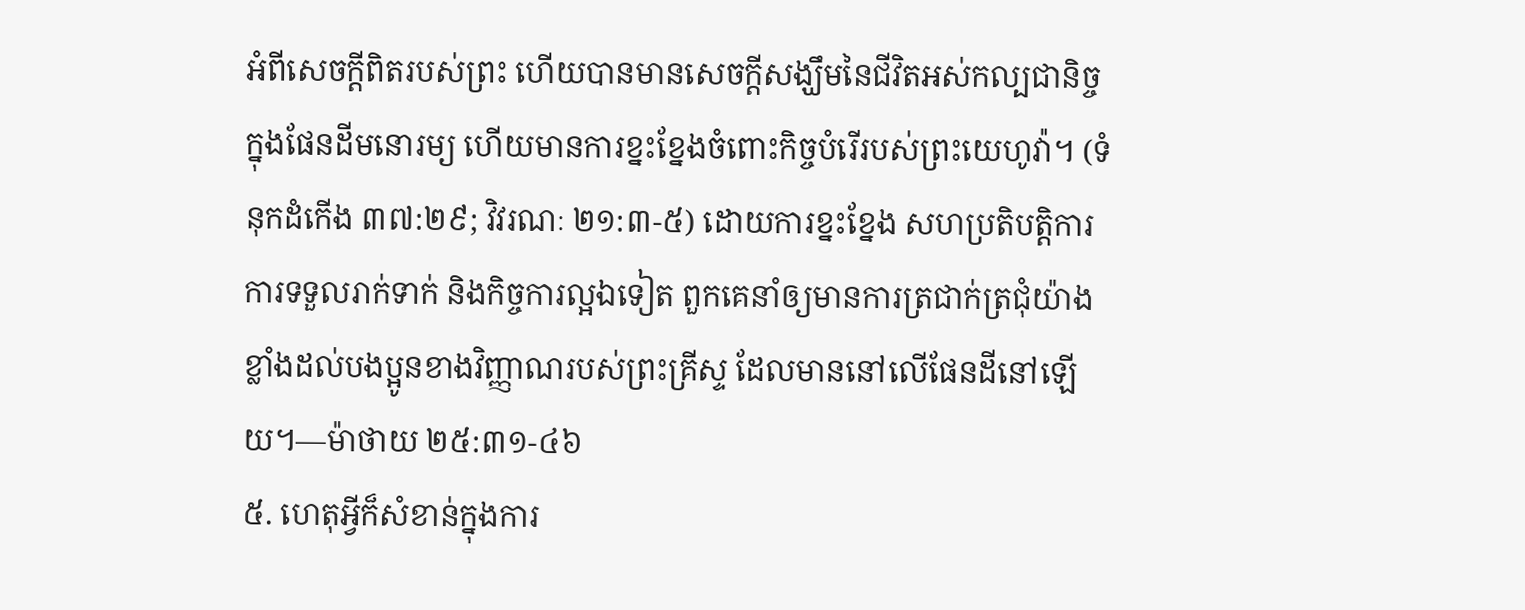អំពីសេចក្ដីពិតរបស់ព្រះ ហើយបានមានសេចក្ដីសង្ឃឹមនៃជីវិតអស់កល្បជានិច្ចក្នុងផែនដីមនោរម្យ ហើយមានការខ្នះខ្នែងចំពោះកិច្ចបំរើរបស់ព្រះយេហូវ៉ា។ (ទំនុកដំកើង ៣៧:២៩; វិវរណៈ ២១:៣-៥) ដោយការខ្នះខ្នែង សហប្រតិបត្ដិការ ការទទួលរាក់ទាក់ និងកិច្ចការល្អឯទៀត ពួកគេនាំឲ្យមានការត្រជាក់ត្រជុំយ៉ាងខ្លាំងដល់បងប្អូនខាងវិញ្ញាណរបស់ព្រះគ្រីស្ទ ដែលមាននៅលើផែនដីនៅឡើយ។—ម៉ាថាយ ២៥:៣១-៤៦
៥. ហេតុអ្វីក៏សំខាន់ក្នុងការ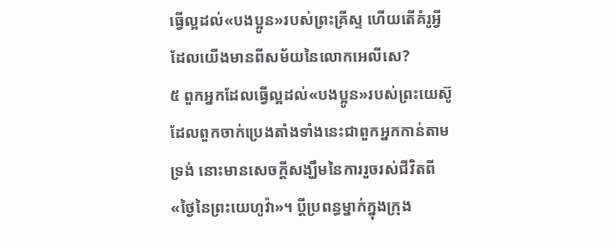ធ្វើល្អដល់«បងប្អូន»របស់ព្រះគ្រីស្ទ ហើយតើគំរូអ្វីដែលយើងមានពីសម័យនៃលោកអេលីសេ?
៥ ពួកអ្នកដែលធ្វើល្អដល់«បងប្អូន»របស់ព្រះយេស៊ូ ដែលពួកចាក់ប្រេងតាំងទាំងនេះជាពួកអ្នកកាន់តាមទ្រង់ នោះមានសេចក្ដីសង្ឃឹមនៃការរួចរស់ជីវិតពី«ថ្ងៃនៃព្រះយេហូវ៉ា»។ ប្ដីប្រពន្ធម្នាក់ក្នុងក្រុង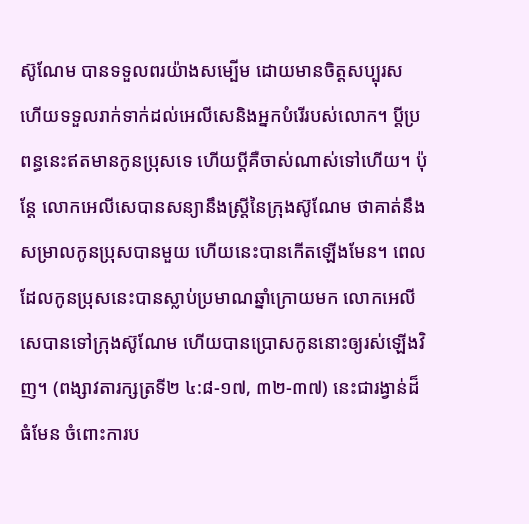ស៊ូណែម បានទទួលពរយ៉ាងសម្បើម ដោយមានចិត្តសប្បុរស ហើយទទួលរាក់ទាក់ដល់អេលីសេនិងអ្នកបំរើរបស់លោក។ ប្ដីប្រពន្ធនេះឥតមានកូនប្រុសទេ ហើយប្ដីគឺចាស់ណាស់ទៅហើយ។ ប៉ុន្តែ លោកអេលីសេបានសន្យានឹងស្ត្រីនៃក្រុងស៊ូណែម ថាគាត់នឹងសម្រាលកូនប្រុសបានមួយ ហើយនេះបានកើតឡើងមែន។ ពេលដែលកូនប្រុសនេះបានស្លាប់ប្រមាណឆ្នាំក្រោយមក លោកអេលីសេបានទៅក្រុងស៊ូណែម ហើយបានប្រោសកូននោះឲ្យរស់ឡើងវិញ។ (ពង្សាវតារក្សត្រទី២ ៤:៨-១៧, ៣២-៣៧) នេះជារង្វាន់ដ៏ធំមែន ចំពោះការប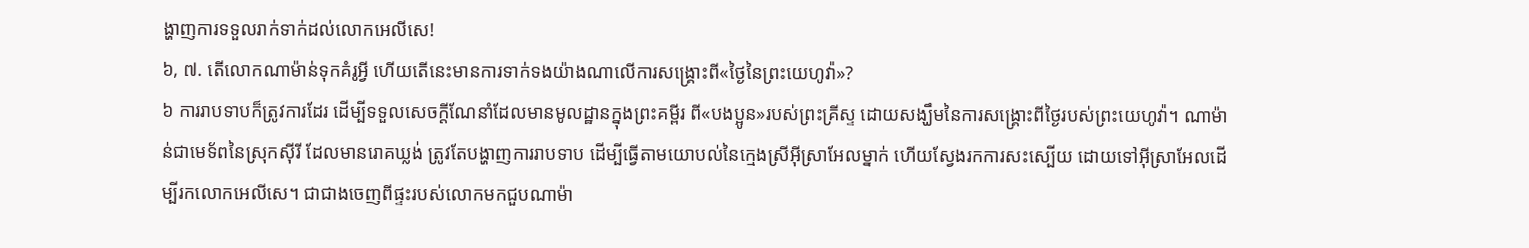ង្ហាញការទទួលរាក់ទាក់ដល់លោកអេលីសេ!
៦, ៧. តើលោកណាម៉ាន់ទុកគំរូអ្វី ហើយតើនេះមានការទាក់ទងយ៉ាងណាលើការសង្គ្រោះពី«ថ្ងៃនៃព្រះយេហូវ៉ា»?
៦ ការរាបទាបក៏ត្រូវការដែរ ដើម្បីទទួលសេចក្ដីណែនាំដែលមានមូលដ្ឋានក្នុងព្រះគម្ពីរ ពី«បងប្អូន»របស់ព្រះគ្រីស្ទ ដោយសង្ឃឹមនៃការសង្គ្រោះពីថ្ងៃរបស់ព្រះយេហូវ៉ា។ ណាម៉ាន់ជាមេទ័ពនៃស្រុកស៊ីរី ដែលមានរោគឃ្លង់ ត្រូវតែបង្ហាញការរាបទាប ដើម្បីធ្វើតាមយោបល់នៃក្មេងស្រីអ៊ីស្រាអែលម្នាក់ ហើយស្វែងរកការសះស្បើយ ដោយទៅអ៊ីស្រាអែលដើម្បីរកលោកអេលីសេ។ ជាជាងចេញពីផ្ទះរបស់លោកមកជួបណាម៉ា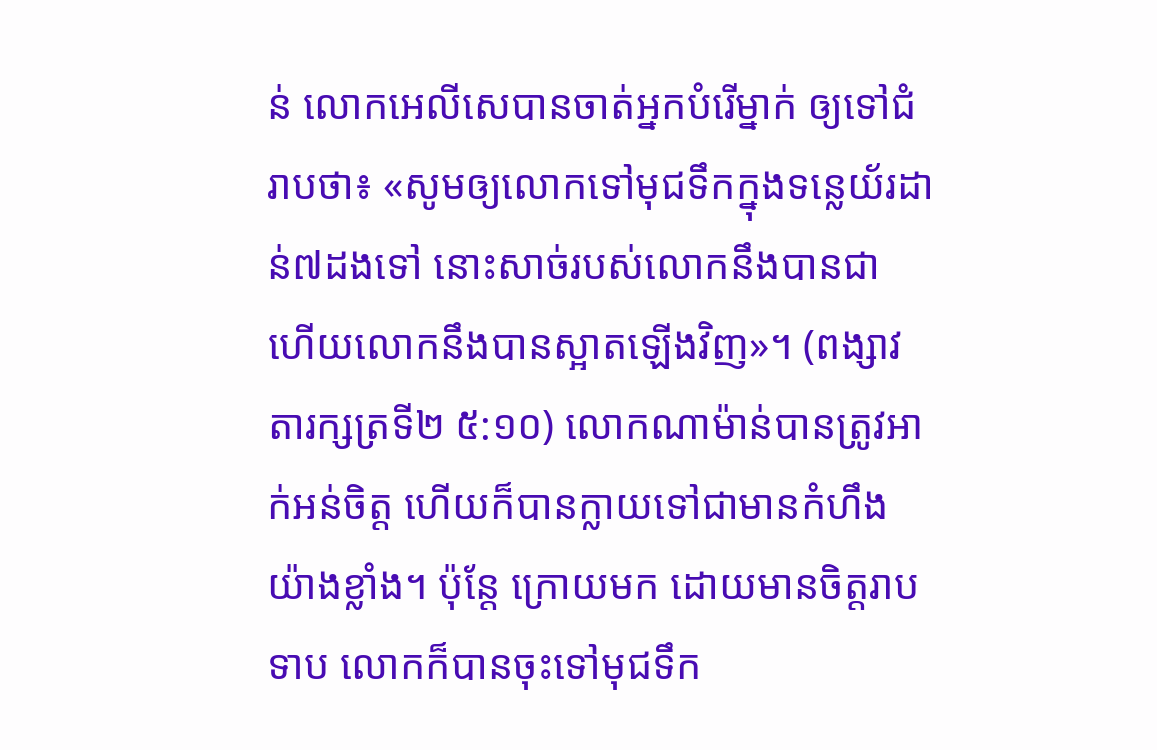ន់ លោកអេលីសេបានចាត់អ្នកបំរើម្នាក់ ឲ្យទៅជំរាបថា៖ «សូមឲ្យលោកទៅមុជទឹកក្នុងទន្លេយ័រដាន់៧ដងទៅ នោះសាច់របស់លោកនឹងបានជា ហើយលោកនឹងបានស្អាតឡើងវិញ»។ (ពង្សាវតារក្សត្រទី២ ៥:១០) លោកណាម៉ាន់បានត្រូវអាក់អន់ចិត្ត ហើយក៏បានក្លាយទៅជាមានកំហឹងយ៉ាងខ្លាំង។ ប៉ុន្តែ ក្រោយមក ដោយមានចិត្តរាបទាប លោកក៏បានចុះទៅមុជទឹក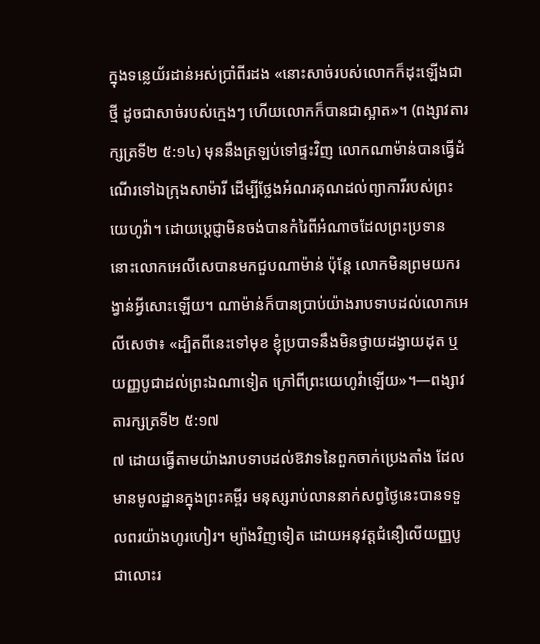ក្នុងទន្លេយ័រដាន់អស់ប្រាំពីរដង «នោះសាច់របស់លោកក៏ដុះឡើងជាថ្មី ដូចជាសាច់របស់ក្មេងៗ ហើយលោកក៏បានជាស្អាត»។ (ពង្សាវតារក្សត្រទី២ ៥:១៤) មុននឹងត្រឡប់ទៅផ្ទះវិញ លោកណាម៉ាន់បានធ្វើដំណើរទៅឯក្រុងសាម៉ារី ដើម្បីថ្លែងអំណរគុណដល់ព្យាការីរបស់ព្រះយេហូវ៉ា។ ដោយប្ដេជ្ញាមិនចង់បានកំរៃពីអំណាចដែលព្រះប្រទាន នោះលោកអេលីសេបានមកជួបណាម៉ាន់ ប៉ុន្តែ លោកមិនព្រមយករង្វាន់អ្វីសោះឡើយ។ ណាម៉ាន់ក៏បានប្រាប់យ៉ាងរាបទាបដល់លោកអេលីសេថា៖ «ដ្បិតពីនេះទៅមុខ ខ្ញុំប្របាទនឹងមិនថ្វាយដង្វាយដុត ឬយញ្ញបូជាដល់ព្រះឯណាទៀត ក្រៅពីព្រះយេហូវ៉ាឡើយ»។—ពង្សាវតារក្សត្រទី២ ៥:១៧
៧ ដោយធ្វើតាមយ៉ាងរាបទាបដល់ឱវាទនៃពួកចាក់ប្រេងតាំង ដែលមានមូលដ្ឋានក្នុងព្រះគម្ពីរ មនុស្សរាប់លាននាក់សព្វថ្ងៃនេះបានទទួលពរយ៉ាងហូរហៀរ។ ម្យ៉ាងវិញទៀត ដោយអនុវត្តជំនឿលើយញ្ញបូជាលោះរ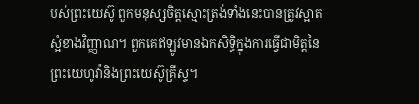បស់ព្រះយេស៊ូ ពួកមនុស្សចិត្តស្មោះត្រង់ទាំងនេះបានត្រូវស្អាតស្អំខាងវិញ្ញាណ។ ពួកគេឥឡូវមានឯកសិទ្ធិក្នុងការធ្វើជាមិត្តនៃព្រះយេហូវ៉ានិងព្រះយេស៊ូគ្រីស្ទ។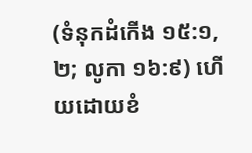(ទំនុកដំកើង ១៥:១, ២; លូកា ១៦:៩) ហើយដោយខំ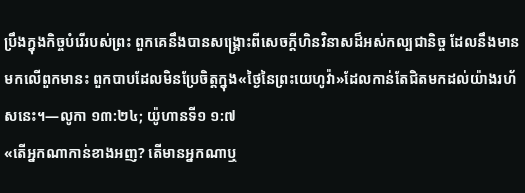ប្រឹងក្នុងកិច្ចបំរើរបស់ព្រះ ពួកគេនឹងបានសង្គ្រោះពីសេចក្ដីហិនវិនាសដ៏អស់កល្បជានិច្ច ដែលនឹងមានមកលើពួកមានះ ពួកបាបដែលមិនប្រែចិត្តក្នុង«ថ្ងៃនៃព្រះយេហូវ៉ា»ដែលកាន់តែជិតមកដល់យ៉ាងរហ័សនេះ។—លូកា ១៣:២៤; យ៉ូហានទី១ ១:៧
«តើអ្នកណាកាន់ខាងអញ? តើមានអ្នកណាឬ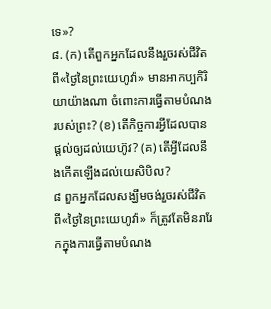ទេ»?
៨. (ក) តើពួកអ្នកដែលនឹងរួចរស់ជីវិតពី«ថ្ងៃនៃព្រះយេហូវ៉ា» មានអាកប្បកិរិយាយ៉ាងណា ចំពោះការធ្វើតាមបំណងរបស់ព្រះ? (ខ) តើកិច្ចការអ្វីដែលបានផ្ដល់ឲ្យដល់យេហ៊ូវ? (គ) តើអ្វីដែលនឹងកើតឡើងដល់យេសិបិល?
៨ ពួកអ្នកដែលសង្ឃឹមចង់រួចរស់ជីវិតពី«ថ្ងៃនៃព្រះយេហូវ៉ា» ក៏ត្រូវតែមិនរារែកក្នុងការធ្វើតាមបំណង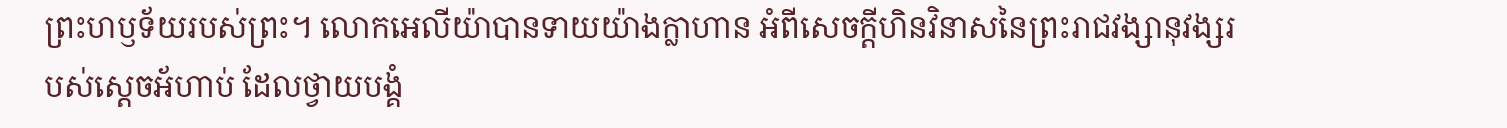ព្រះហឫទ័យរបស់ព្រះ។ លោកអេលីយ៉ាបានទាយយ៉ាងក្លាហាន អំពីសេចក្ដីហិនវិនាសនៃព្រះរាជវង្សានុវង្សរបស់ស្តេចអ័ហាប់ ដែលថ្វាយបង្គំ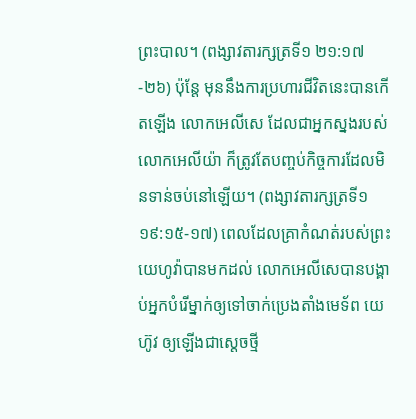ព្រះបាល។ (ពង្សាវតារក្សត្រទី១ ២១:១៧-២៦) ប៉ុន្តែ មុននឹងការប្រហារជីវិតនេះបានកើតឡើង លោកអេលីសេ ដែលជាអ្នកស្នងរបស់លោកអេលីយ៉ា ក៏ត្រូវតែបញ្ចប់កិច្ចការដែលមិនទាន់ចប់នៅឡើយ។ (ពង្សាវតារក្សត្រទី១ ១៩:១៥-១៧) ពេលដែលគ្រាកំណត់របស់ព្រះយេហូវ៉ាបានមកដល់ លោកអេលីសេបានបង្គាប់អ្នកបំរើម្នាក់ឲ្យទៅចាក់ប្រេងតាំងមេទ័ព យេហ៊ូវ ឲ្យឡើងជាស្តេចថ្មី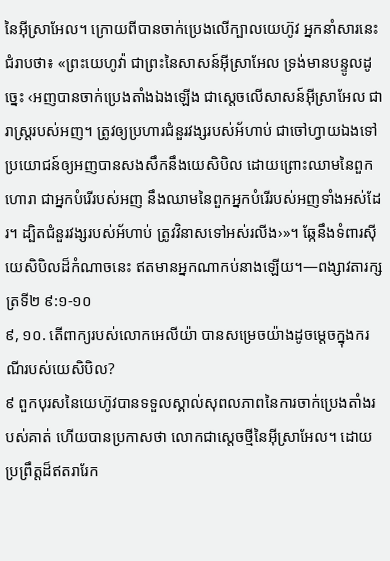នៃអ៊ីស្រាអែល។ ក្រោយពីបានចាក់ប្រេងលើក្បាលយេហ៊ូវ អ្នកនាំសារនេះជំរាបថា៖ «ព្រះយេហូវ៉ា ជាព្រះនៃសាសន៍អ៊ីស្រាអែល ទ្រង់មានបន្ទូលដូច្នេះ ‹អញបានចាក់ប្រេងតាំងឯងឡើង ជាស្តេចលើសាសន៍អ៊ីស្រាអែល ជារាស្ត្ររបស់អញ។ ត្រូវឲ្យប្រហារជំនួរវង្សរបស់អ័ហាប់ ជាចៅហ្វាយឯងទៅ ប្រយោជន៍ឲ្យអញបានសងសឹកនឹងយេសិបិល ដោយព្រោះឈាមនៃពួកហោរា ជាអ្នកបំរើរបស់អញ នឹងឈាមនៃពួកអ្នកបំរើរបស់អញទាំងអស់ដែរ។ ដ្បិតជំនួរវង្សរបស់អ័ហាប់ ត្រូវវិនាសទៅអស់រលីង›»។ ឆ្កែនឹងទំពារស៊ីយេសិបិលដ៏កំណាចនេះ ឥតមានអ្នកណាកប់នាងឡើយ។—ពង្សាវតារក្សត្រទី២ ៩:១-១០
៩, ១០. តើពាក្យរបស់លោកអេលីយ៉ា បានសម្រេចយ៉ាងដូចម្ដេចក្នុងករណីរបស់យេសិបិល?
៩ ពួកបុរសនៃយេហ៊ូវបានទទួលស្គាល់សុពលភាពនៃការចាក់ប្រេងតាំងរបស់គាត់ ហើយបានប្រកាសថា លោកជាស្តេចថ្មីនៃអ៊ីស្រាអែល។ ដោយប្រព្រឹត្តដ៏ឥតរារែក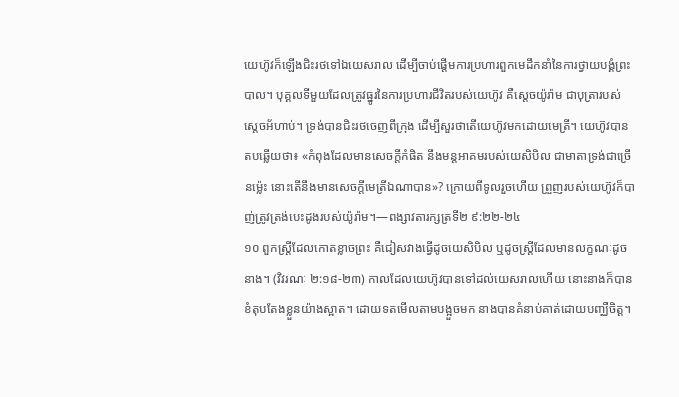យេហ៊ូវក៏ឡើងជិះរថទៅឯយេសរាល ដើម្បីចាប់ផ្ដើមការប្រហារពួកមេដឹកនាំនៃការថ្វាយបង្គំព្រះបាល។ បុគ្គលទីមួយដែលត្រូវធ្នូរនៃការប្រហារជីវិតរបស់យេហ៊ូវ គឺស្តេចយ៉ូរ៉ាម ជាបុត្រារបស់ស្តេចអ័ហាប់។ ទ្រង់បានជិះរថចេញពីក្រុង ដើម្បីសួរថាតើយេហ៊ូវមកដោយមេត្រី។ យេហ៊ូវបានតបឆ្លើយថា៖ «កំពុងដែលមានសេចក្ដីកំផិត នឹងមន្តអាគមរបស់យេសិបិល ជាមាតាទ្រង់ជាច្រើនម្ល៉េះ នោះតើនឹងមានសេចក្ដីមេត្រីឯណាបាន»? ក្រោយពីទូលរួចហើយ ព្រួញរបស់យេហ៊ូវក៏បាញ់ត្រូវត្រង់បេះដូងរបស់យ៉ូរ៉ាម។—ពង្សាវតារក្សត្រទី២ ៩:២២-២៤
១០ ពួកស្ត្រីដែលកោតខ្លាចព្រះ គឺជៀសវាងធ្វើដូចយេសិបិល ឬដូចស្ត្រីដែលមានលក្ខណៈដូចនាង។ (វិវរណៈ ២:១៨-២៣) កាលដែលយេហ៊ូវបានទៅដល់យេសរាលហើយ នោះនាងក៏បានខំតុបតែងខ្លួនយ៉ាងស្អាត។ ដោយទតមើលតាមបង្អួចមក នាងបានគំនាប់គាត់ដោយបញ្ឈឺចិត្ត។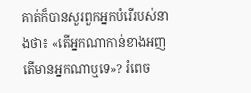គាត់ក៏បានសួរពួកអ្នកបំរើរបស់នាងថា៖ «តើអ្នកណាកាន់ខាងអញ តើមានអ្នកណាឬទេ»? រំពេច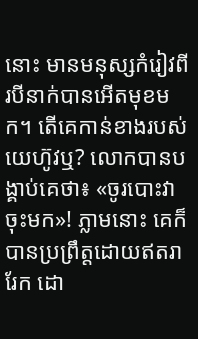នោះ មានមនុស្សកំរៀវពីរបីនាក់បានអើតមុខមក។ តើគេកាន់ខាងរបស់យេហ៊ូវឬ? លោកបានបង្គាប់គេថា៖ «ចូរបោះវាចុះមក»! ភ្លាមនោះ គេក៏បានប្រព្រឹត្តដោយឥតរារែក ដោ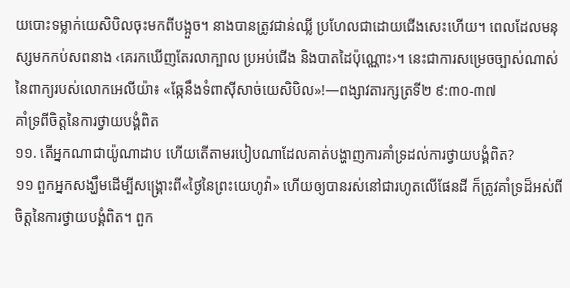យបោះទម្លាក់យេសិបិលចុះមកពីបង្អួច។ នាងបានត្រូវជាន់ឈ្លី ប្រហែលជាដោយជើងសេះហើយ។ ពេលដែលមនុស្សមកកប់សពនាង ‹គេរកឃើញតែរលាក្បាល ប្រអប់ជើង និងបាតដៃប៉ុណ្ណោះ›។ នេះជាការសម្រេចច្បាស់ណាស់នៃពាក្យរបស់លោកអេលីយ៉ា៖ «ឆ្កែនឹងទំពាស៊ីសាច់យេសិបិល»!—ពង្សាវតារក្សត្រទី២ ៩:៣០-៣៧
គាំទ្រពីចិត្តនៃការថ្វាយបង្គំពិត
១១. តើអ្នកណាជាយ៉ូណាដាប ហើយតើតាមរបៀបណាដែលគាត់បង្ហាញការគាំទ្រដល់ការថ្វាយបង្គំពិត?
១១ ពួកអ្នកសង្ឃឹមដើម្បីសង្គ្រោះពី«ថ្ងៃនៃព្រះយេហូវ៉ា» ហើយឲ្យបានរស់នៅជារហូតលើផែនដី ក៏ត្រូវគាំទ្រដ៏អស់ពីចិត្តនៃការថ្វាយបង្គំពិត។ ពួក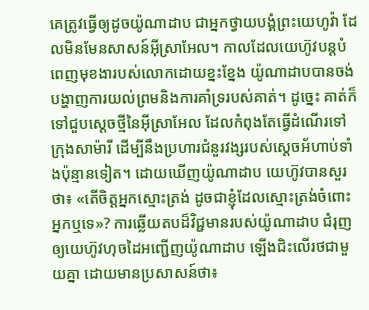គេត្រូវធ្វើឲ្យដូចយ៉ូណាដាប ជាអ្នកថ្វាយបង្គំព្រះយេហូវ៉ា ដែលមិនមែនសាសន៍អ៊ីស្រាអែល។ កាលដែលយេហ៊ូវបន្តបំពេញមុខងារបស់លោកដោយខ្នះខ្នែង យ៉ូណាដាបបានចង់បង្ហាញការយល់ព្រមនិងការគាំទ្ររបស់គាត់។ ដូច្នេះ គាត់ក៏ទៅជួបស្តេចថ្មីនៃអ៊ីស្រាអែល ដែលកំពុងតែធ្វើដំណើរទៅក្រុងសាម៉ារី ដើម្បីនឹងប្រហារជំនួរវង្សរបស់ស្តេចអ័ហាប់ទាំងប៉ុន្មានទៀត។ ដោយឃើញយ៉ូណាដាប យេហ៊ូវបានសួរថា៖ «តើចិត្តអ្នកស្មោះត្រង់ ដូចជាខ្ញុំដែលស្មោះត្រង់ចំពោះអ្នកឬទេ»? ការឆ្លើយតបដ៏វិជ្ជមានរបស់យ៉ូណាដាប ជំរុញឲ្យយេហ៊ូវហុចដៃអញ្ជើញយ៉ូណាដាប ឡើងជិះលើរថជាមួយគ្នា ដោយមានប្រសាសន៍ថា៖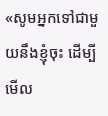«សូមអ្នកទៅជាមួយនឹងខ្ញុំចុះ ដើម្បីមើល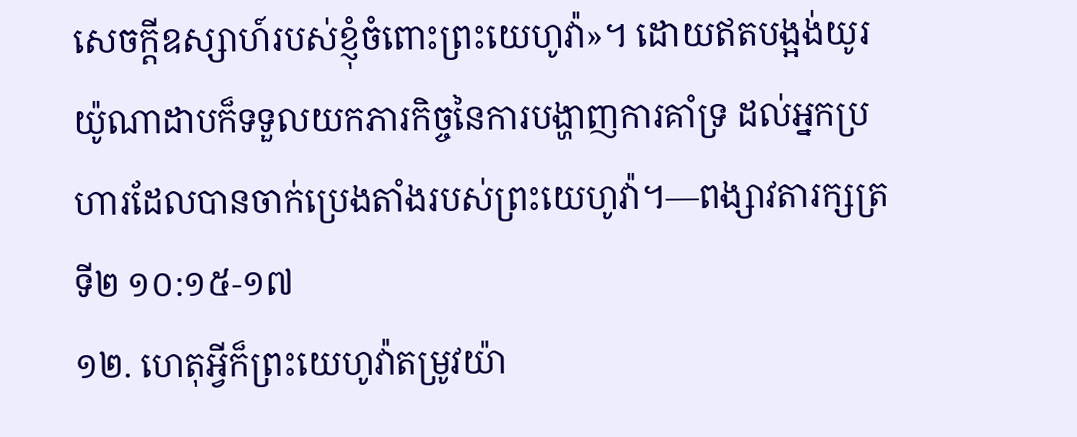សេចក្ដីឧស្សាហ៍របស់ខ្ញុំចំពោះព្រះយេហូវ៉ា»។ ដោយឥតបង្អង់យូរ យ៉ូណាដាបក៏ទទួលយកភារកិច្ចនៃការបង្ហាញការគាំទ្រ ដល់អ្នកប្រហារដែលបានចាក់ប្រេងតាំងរបស់ព្រះយេហូវ៉ា។—ពង្សាវតារក្សត្រទី២ ១០:១៥-១៧
១២. ហេតុអ្វីក៏ព្រះយេហូវ៉ាតម្រូវយ៉ា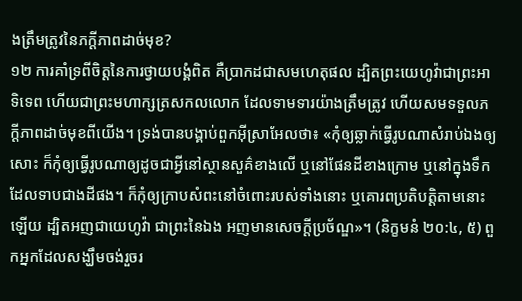ងត្រឹមត្រូវនៃភក្ដីភាពដាច់មុខ?
១២ ការគាំទ្រពីចិត្តនៃការថ្វាយបង្គំពិត គឺប្រាកដជាសមហេតុផល ដ្បិតព្រះយេហូវ៉ាជាព្រះអាទិទេព ហើយជាព្រះមហាក្សត្រសកលលោក ដែលទាមទារយ៉ាងត្រឹមត្រូវ ហើយសមទទួលភក្ដីភាពដាច់មុខពីយើង។ ទ្រង់បានបង្គាប់ពួកអ៊ីស្រាអែលថា៖ «កុំឲ្យឆ្លាក់ធ្វើរូបណាសំរាប់ឯងឲ្យសោះ ក៏កុំឲ្យធ្វើរូបណាឲ្យដូចជាអ្វីនៅស្ថានសួគ៌ខាងលើ ឬនៅផែនដីខាងក្រោម ឬនៅក្នុងទឹកដែលទាបជាងដីផង។ ក៏កុំឲ្យក្រាបសំពះនៅចំពោះរបស់ទាំងនោះ ឬគោរពប្រតិបត្ដិតាមនោះឡើយ ដ្បិតអញជាយេហូវ៉ា ជាព្រះនៃឯង អញមានសេចក្ដីប្រច័ណ្ឌ»។ (និក្ខមនំ ២០:៤, ៥) ពួកអ្នកដែលសង្ឃឹមចង់រួចរ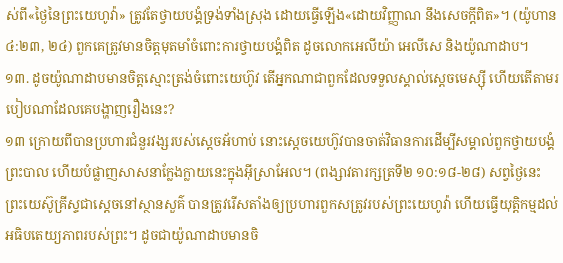ស់ពី«ថ្ងៃនៃព្រះយេហូវ៉ា» ត្រូវតែថ្វាយបង្គំទ្រង់ទាំងស្រុង ដោយធ្វើឡើង«ដោយវិញ្ញាណ នឹងសេចក្ដីពិត»។ (យ៉ូហាន ៤:២៣, ២៤) ពួកគេត្រូវមានចិត្តមុតមាំចំពោះការថ្វាយបង្គំពិត ដូចលោកអេលីយ៉ា អេលីសេ និងយ៉ូណាដាប។
១៣. ដូចយ៉ូណាដាបមានចិត្តស្មោះត្រង់ចំពោះយេហ៊ូវ តើអ្នកណាជាពួកដែលទទួលស្គាល់ស្តេចមេស្ស៊ី ហើយតើតាមរបៀបណាដែលគេបង្ហាញរឿងនេះ?
១៣ ក្រោយពីបានប្រហារជំនួរវង្សរបស់ស្តេចអ័ហាប់ នោះស្តេចយេហ៊ូវបានចាត់វិធានការដើម្បីសម្គាល់ពួកថ្វាយបង្គំព្រះបាល ហើយបំផ្លាញសាសនាក្លែងក្លាយនេះក្នុងអ៊ីស្រាអែល។ (ពង្សាវតារក្សត្រទី២ ១០:១៨-២៨) សព្វថ្ងៃនេះ ព្រះយេស៊ូគ្រីស្ទជាស្តេចនៅស្ថានសួគ៌ បានត្រូវរើសតាំងឲ្យប្រហារពួកសត្រូវរបស់ព្រះយេហូវ៉ា ហើយធ្វើយុត្ដិកម្មដល់អធិបតេយ្យភាពរបស់ព្រះ។ ដូចជាយ៉ូណាដាបមានចិ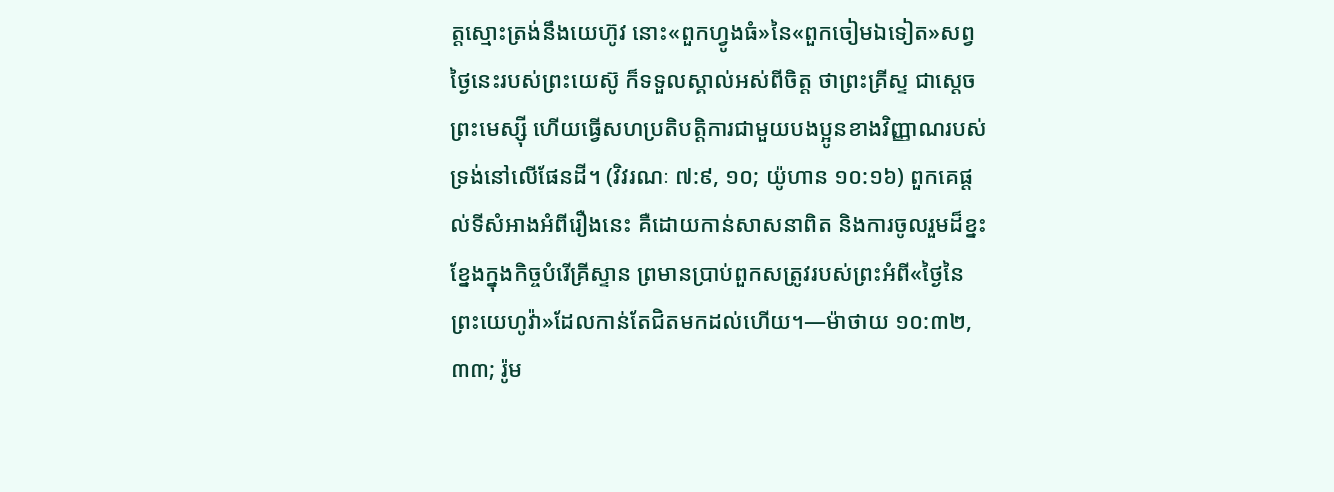ត្តស្មោះត្រង់នឹងយេហ៊ូវ នោះ«ពួកហ្វូងធំ»នៃ«ពួកចៀមឯទៀត»សព្វថ្ងៃនេះរបស់ព្រះយេស៊ូ ក៏ទទួលស្គាល់អស់ពីចិត្ត ថាព្រះគ្រីស្ទ ជាស្តេចព្រះមេស្ស៊ី ហើយធ្វើសហប្រតិបត្ដិការជាមួយបងប្អូនខាងវិញ្ញាណរបស់ទ្រង់នៅលើផែនដី។ (វិវរណៈ ៧:៩, ១០; យ៉ូហាន ១០:១៦) ពួកគេផ្ដល់ទីសំអាងអំពីរឿងនេះ គឺដោយកាន់សាសនាពិត និងការចូលរួមដ៏ខ្នះខ្នែងក្នុងកិច្ចបំរើគ្រីស្ទាន ព្រមានប្រាប់ពួកសត្រូវរបស់ព្រះអំពី«ថ្ងៃនៃព្រះយេហូវ៉ា»ដែលកាន់តែជិតមកដល់ហើយ។—ម៉ាថាយ ១០:៣២, ៣៣; រ៉ូម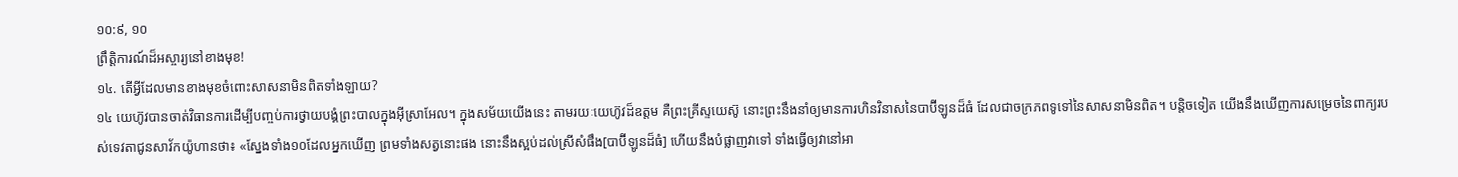១០:៩, ១០
ព្រឹត្ដិការណ៍ដ៏អស្ចារ្យនៅខាងមុខ!
១៤. តើអ្វីដែលមានខាងមុខចំពោះសាសនាមិនពិតទាំងឡាយ?
១៤ យេហ៊ូវបានចាត់វិធានការដើម្បីបញ្ចប់ការថ្វាយបង្គំព្រះបាលក្នុងអ៊ីស្រាអែល។ ក្នុងសម័យយើងនេះ តាមរយៈយេហ៊ូវដ៏ឧត្តម គឺព្រះគ្រីស្ទយេស៊ូ នោះព្រះនឹងនាំឲ្យមានការហិនវិនាសនៃបាប៊ីឡូនដ៏ធំ ដែលជាចក្រភពទូទៅនៃសាសនាមិនពិត។ បន្ដិចទៀត យើងនឹងឃើញការសម្រេចនៃពាក្យរបស់ទេវតាជូនសាវ័កយ៉ូហានថា៖ «ស្នែងទាំង១០ដែលអ្នកឃើញ ព្រមទាំងសត្វនោះផង នោះនឹងស្អប់ដល់ស្រីសំផឹង[បាប៊ីឡូនដ៏ធំ] ហើយនឹងបំផ្លាញវាទៅ ទាំងធ្វើឲ្យវានៅអា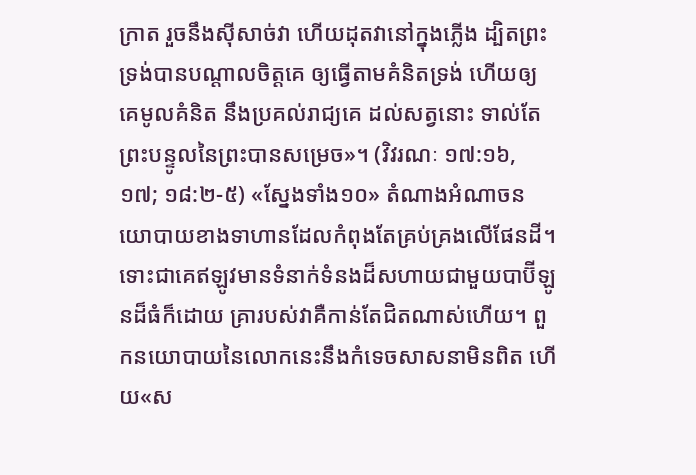ក្រាត រួចនឹងស៊ីសាច់វា ហើយដុតវានៅក្នុងភ្លើង ដ្បិតព្រះទ្រង់បានបណ្ដាលចិត្តគេ ឲ្យធ្វើតាមគំនិតទ្រង់ ហើយឲ្យគេមូលគំនិត នឹងប្រគល់រាជ្យគេ ដល់សត្វនោះ ទាល់តែព្រះបន្ទូលនៃព្រះបានសម្រេច»។ (វិវរណៈ ១៧:១៦, ១៧; ១៨:២-៥) «ស្នែងទាំង១០» តំណាងអំណាចនយោបាយខាងទាហានដែលកំពុងតែគ្រប់គ្រងលើផែនដី។ ទោះជាគេឥឡូវមានទំនាក់ទំនងដ៏សហាយជាមួយបាប៊ីឡូនដ៏ធំក៏ដោយ គ្រារបស់វាគឺកាន់តែជិតណាស់ហើយ។ ពួកនយោបាយនៃលោកនេះនឹងកំទេចសាសនាមិនពិត ហើយ«ស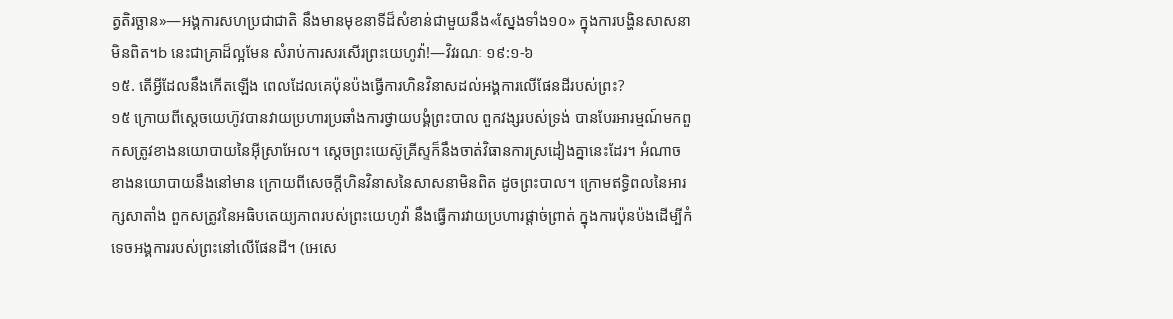ត្វតិរច្ឆាន»—អង្គការសហប្រជាជាតិ នឹងមានមុខនាទីដ៏សំខាន់ជាមួយនឹង«ស្នែងទាំង១០» ក្នុងការបង្ហិនសាសនាមិនពិត។b នេះជាគ្រាដ៏ល្អមែន សំរាប់ការសរសើរព្រះយេហូវ៉ា!—វិវរណៈ ១៩:១-៦
១៥. តើអ្វីដែលនឹងកើតឡើង ពេលដែលគេប៉ុនប៉ងធ្វើការហិនវិនាសដល់អង្គការលើផែនដីរបស់ព្រះ?
១៥ ក្រោយពីស្តេចយេហ៊ូវបានវាយប្រហារប្រឆាំងការថ្វាយបង្គំព្រះបាល ពួកវង្សរបស់ទ្រង់ បានបែរអារម្មណ៍មកពួកសត្រូវខាងនយោបាយនៃអ៊ីស្រាអែល។ ស្តេចព្រះយេស៊ូគ្រីស្ទក៏នឹងចាត់វិធានការស្រដៀងគ្នានេះដែរ។ អំណាចខាងនយោបាយនឹងនៅមាន ក្រោយពីសេចក្ដីហិនវិនាសនៃសាសនាមិនពិត ដូចព្រះបាល។ ក្រោមឥទ្ធិពលនៃអារក្សសាតាំង ពួកសត្រូវនៃអធិបតេយ្យភាពរបស់ព្រះយេហូវ៉ា នឹងធ្វើការវាយប្រហារផ្ដាច់ព្រាត់ ក្នុងការប៉ុនប៉ងដើម្បីកំទេចអង្គការរបស់ព្រះនៅលើផែនដី។ (អេសេ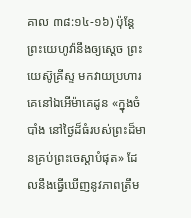គាល ៣៨:១៤-១៦) ប៉ុន្តែ ព្រះយេហូវ៉ានឹងឲ្យស្តេច ព្រះយេស៊ូគ្រីស្ទ មកវាយប្រហារគេនៅឯអើម៉ាគេដូន «ក្នុងចំបាំង នៅថ្ងៃដ៏ធំរបស់ព្រះដ៏មានគ្រប់ព្រះចេស្ដាបំផុត» ដែលនឹងធ្វើឃើញនូវភាពត្រឹម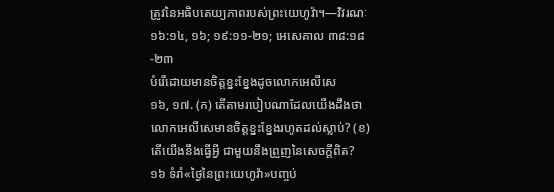ត្រូវនៃអធិបតេយ្យភាពរបស់ព្រះយេហូវ៉ា។—វិវរណៈ ១៦:១៤, ១៦; ១៩:១១-២១; អេសេគាល ៣៨:១៨-២៣
បំរើដោយមានចិត្តខ្នះខ្នែងដូចលោកអេលីសេ
១៦, ១៧. (ក) តើតាមរបៀបណាដែលយើងដឹងថា លោកអេលីសេមានចិត្តខ្នះខ្នែងរហូតដល់ស្លាប់? (ខ) តើយើងនឹងធ្វើអ្វី ជាមួយនឹងព្រួញនៃសេចក្ដីពិត?
១៦ ទំរាំ«ថ្ងៃនៃព្រះយេហូវ៉ា»បញ្ចប់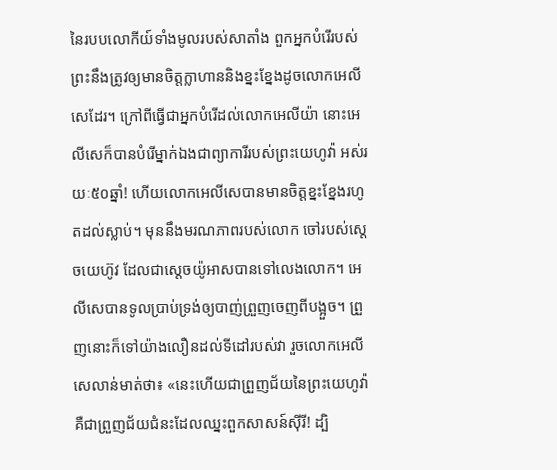នៃរបបលោកីយ៍ទាំងមូលរបស់សាតាំង ពួកអ្នកបំរើរបស់ព្រះនឹងត្រូវឲ្យមានចិត្តក្លាហាននិងខ្នះខ្នែងដូចលោកអេលីសេដែរ។ ក្រៅពីធ្វើជាអ្នកបំរើដល់លោកអេលីយ៉ា នោះអេលីសេក៏បានបំរើម្នាក់ឯងជាព្យាការីរបស់ព្រះយេហូវ៉ា អស់រយៈ៥០ឆ្នាំ! ហើយលោកអេលីសេបានមានចិត្តខ្នះខ្នែងរហូតដល់ស្លាប់។ មុននឹងមរណភាពរបស់លោក ចៅរបស់ស្តេចយេហ៊ូវ ដែលជាស្តេចយ៉ូអាសបានទៅលេងលោក។ អេលីសេបានទូលប្រាប់ទ្រង់ឲ្យបាញ់ព្រួញចេញពីបង្អួច។ ព្រួញនោះក៏ទៅយ៉ាងលឿនដល់ទីដៅរបស់វា រួចលោកអេលីសេលាន់មាត់ថា៖ «នេះហើយជាព្រួញជ័យនៃព្រះយេហូវ៉ា គឺជាព្រួញជ័យជំនះដែលឈ្នះពួកសាសន៍ស៊ីរី! ដ្បិ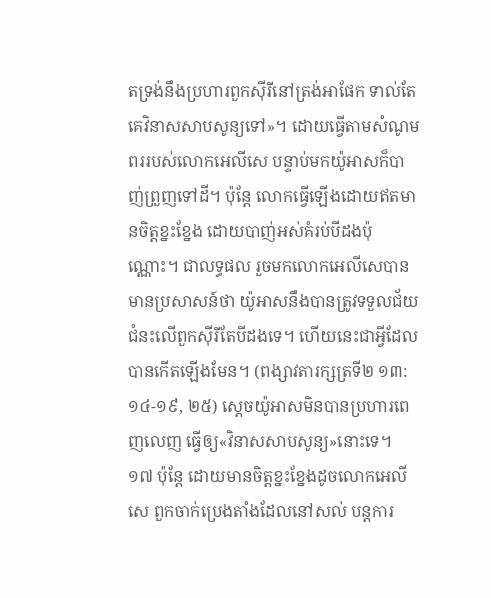តទ្រង់នឹងប្រហារពួកស៊ីរីនៅត្រង់អាផែក ទាល់តែគេវិនាសសាបសូន្យទៅ»។ ដោយធ្វើតាមសំណូមពររបស់លោកអេលីសេ បន្ទាប់មកយ៉ូអាសក៏បាញ់ព្រួញទៅដី។ ប៉ុន្តែ លោកធ្វើឡើងដោយឥតមានចិត្តខ្នះខ្នែង ដោយបាញ់អស់គំរប់បីដងប៉ុណ្ណោះ។ ជាលទ្ធផល រួចមកលោកអេលីសេបានមានប្រសាសន៍ថា យ៉ូអាសនឹងបានត្រូវទទួលជ័យជំនះលើពួកស៊ីរីតែបីដងទេ។ ហើយនេះជាអ្វីដែលបានកើតឡើងមែន។ (ពង្សាវតារក្សត្រទី២ ១៣:១៤-១៩, ២៥) ស្តេចយ៉ូអាសមិនបានប្រហារពេញលេញ ធ្វើឲ្យ«វិនាសសាបសូន្យ»នោះទេ។
១៧ ប៉ុន្តែ ដោយមានចិត្តខ្នះខ្នែងដូចលោកអេលីសេ ពួកចាក់ប្រេងតាំងដែលនៅសល់ បន្តការ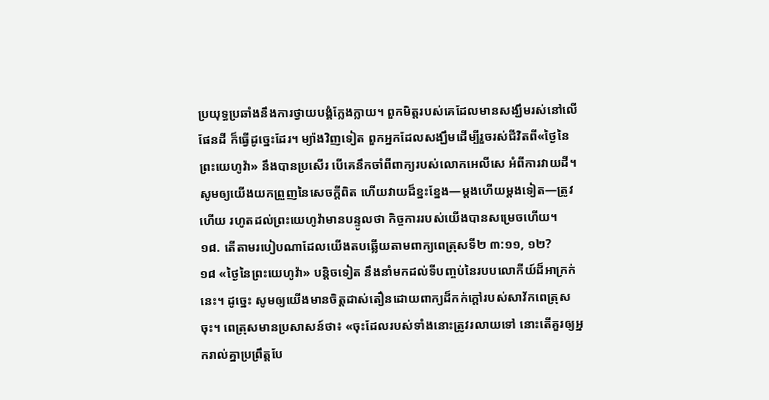ប្រយុទ្ធប្រឆាំងនឹងការថ្វាយបង្គំក្លែងក្លាយ។ ពួកមិត្តរបស់គេដែលមានសង្ឃឹមរស់នៅលើផែនដី ក៏ធ្វើដូច្នេះដែរ។ ម្យ៉ាងវិញទៀត ពួកអ្នកដែលសង្ឃឹមដើម្បីរួចរស់ជីវិតពី«ថ្ងៃនៃព្រះយេហូវ៉ា» នឹងបានប្រសើរ បើគេនឹកចាំពីពាក្យរបស់លោកអេលីសេ អំពីការវាយដី។ សូមឲ្យយើងយកព្រួញនៃសេចក្ដីពិត ហើយវាយដ៏ខ្នះខ្នែង—ម្ដងហើយម្ដងទៀត—ត្រូវហើយ រហូតដល់ព្រះយេហូវ៉ាមានបន្ទូលថា កិច្ចការរបស់យើងបានសម្រេចហើយ។
១៨. តើតាមរបៀបណាដែលយើងតបឆ្លើយតាមពាក្យពេត្រុសទី២ ៣:១១, ១២?
១៨ «ថ្ងៃនៃព្រះយេហូវ៉ា» បន្ដិចទៀត នឹងនាំមកដល់ទីបញ្ចប់នៃរបបលោកីយ៍ដ៏អាក្រក់នេះ។ ដូច្នេះ សូមឲ្យយើងមានចិត្តដាស់តឿនដោយពាក្យដ៏កក់ក្ដៅរបស់សាវ័កពេត្រុសចុះ។ ពេត្រុសមានប្រសាសន៍ថា៖ «ចុះដែលរបស់ទាំងនោះត្រូវរលាយទៅ នោះតើគួរឲ្យអ្នករាល់គ្នាប្រព្រឹត្តបែ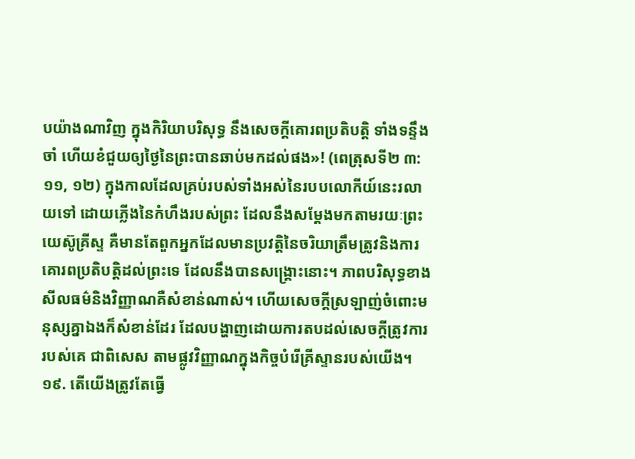បយ៉ាងណាវិញ ក្នុងកិរិយាបរិសុទ្ធ នឹងសេចក្ដីគោរពប្រតិបត្ដិ ទាំងទន្ទឹងចាំ ហើយខំជួយឲ្យថ្ងៃនៃព្រះបានឆាប់មកដល់ផង»! (ពេត្រុសទី២ ៣:១១, ១២) ក្នុងកាលដែលគ្រប់របស់ទាំងអស់នៃរបបលោកីយ៍នេះរលាយទៅ ដោយភ្លើងនៃកំហឹងរបស់ព្រះ ដែលនឹងសម្ដែងមកតាមរយៈព្រះយេស៊ូគ្រីស្ទ គឺមានតែពួកអ្នកដែលមានប្រវត្ដិនៃចរិយាត្រឹមត្រូវនិងការគោរពប្រតិបត្ដិដល់ព្រះទេ ដែលនឹងបានសង្គ្រោះនោះ។ ភាពបរិសុទ្ធខាងសីលធម៌និងវិញ្ញាណគឺសំខាន់ណាស់។ ហើយសេចក្ដីស្រឡាញ់ចំពោះមនុស្សគ្នាឯងក៏សំខាន់ដែរ ដែលបង្ហាញដោយការតបដល់សេចក្ដីត្រូវការរបស់គេ ជាពិសេស តាមផ្លូវវិញ្ញាណក្នុងកិច្ចបំរើគ្រីស្ទានរបស់យើង។
១៩. តើយើងត្រូវតែធ្វើ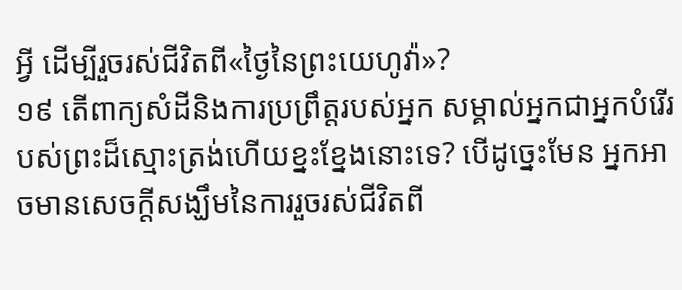អ្វី ដើម្បីរួចរស់ជីវិតពី«ថ្ងៃនៃព្រះយេហូវ៉ា»?
១៩ តើពាក្យសំដីនិងការប្រព្រឹត្តរបស់អ្នក សម្គាល់អ្នកជាអ្នកបំរើរបស់ព្រះដ៏ស្មោះត្រង់ហើយខ្នះខ្នែងនោះទេ? បើដូច្នេះមែន អ្នកអាចមានសេចក្ដីសង្ឃឹមនៃការរួចរស់ជីវិតពី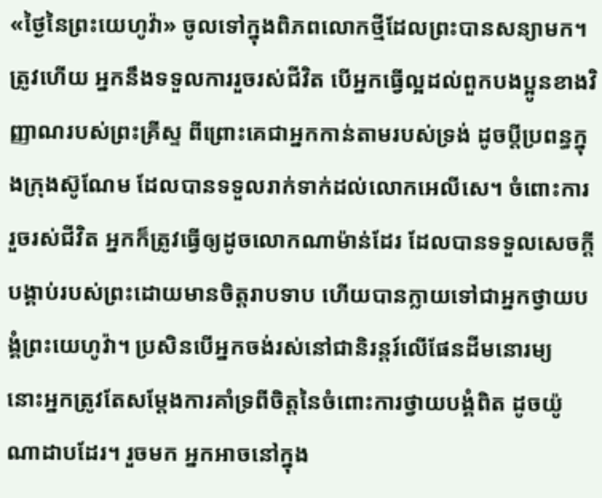«ថ្ងៃនៃព្រះយេហូវ៉ា» ចូលទៅក្នុងពិភពលោកថ្មីដែលព្រះបានសន្យាមក។ ត្រូវហើយ អ្នកនឹងទទួលការរួចរស់ជីវិត បើអ្នកធ្វើល្អដល់ពួកបងប្អូនខាងវិញ្ញាណរបស់ព្រះគ្រីស្ទ ពីព្រោះគេជាអ្នកកាន់តាមរបស់ទ្រង់ ដូចប្ដីប្រពន្ធក្នុងក្រុងស៊ូណែម ដែលបានទទួលរាក់ទាក់ដល់លោកអេលីសេ។ ចំពោះការរួចរស់ជីវិត អ្នកក៏ត្រូវធ្វើឲ្យដូចលោកណាម៉ាន់ដែរ ដែលបានទទួលសេចក្ដីបង្គាប់របស់ព្រះដោយមានចិត្តរាបទាប ហើយបានក្លាយទៅជាអ្នកថ្វាយបង្គំព្រះយេហូវ៉ា។ ប្រសិនបើអ្នកចង់រស់នៅជានិរន្តរ៍លើផែនដីមនោរម្យ នោះអ្នកត្រូវតែសម្ដែងការគាំទ្រពីចិត្តនៃចំពោះការថ្វាយបង្គំពិត ដូចយ៉ូណាដាបដែរ។ រួចមក អ្នកអាចនៅក្នុង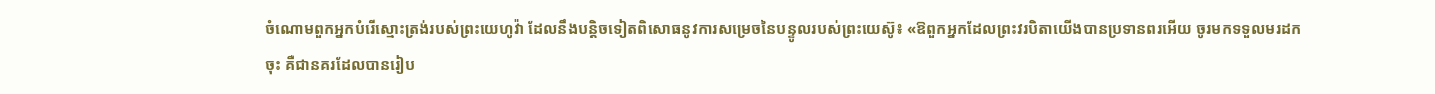ចំណោមពួកអ្នកបំរើស្មោះត្រង់របស់ព្រះយេហូវ៉ា ដែលនឹងបន្ដិចទៀតពិសោធនូវការសម្រេចនៃបន្ទូលរបស់ព្រះយេស៊ូ៖ «ឱពួកអ្នកដែលព្រះវរបិតាយើងបានប្រទានពរអើយ ចូរមកទទួលមរដកចុះ គឺជានគរដែលបានរៀប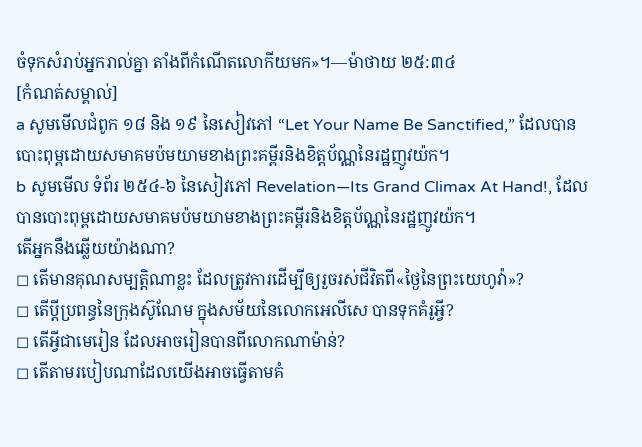ចំទុកសំរាប់អ្នករាល់គ្នា តាំងពីកំណើតលោកីយមក»។—ម៉ាថាយ ២៥:៣៤
[កំណត់សម្គាល់]
a សូមមើលជំពូក ១៨ និង ១៩ នៃសៀវភៅ “Let Your Name Be Sanctified,” ដែលបានបោះពុម្ពដោយសមាគមប៉មយាមខាងព្រះគម្ពីរនិងខិត្តប័ណ្ណនៃរដ្ឋញូវយ៉ក។
b សូមមើល ទំព័រ ២៥៤-៦ នៃសៀវភៅ Revelation—Its Grand Climax At Hand!, ដែលបានបោះពុម្ពដោយសមាគមប៉មយាមខាងព្រះគម្ពីរនិងខិត្តប័ណ្ណនៃរដ្ឋញូវយ៉ក។
តើអ្នកនឹងឆ្លើយយ៉ាងណា?
◻ តើមានគុណសម្បត្ដិណាខ្លះ ដែលត្រូវការដើម្បីឲ្យរួចរស់ជីវិតពី«ថ្ងៃនៃព្រះយេហូវ៉ា»?
◻ តើប្ដីប្រពន្ធនៃក្រុងស៊ូណែម ក្នុងសម័យនៃលោកអេលីសេ បានទុកគំរូអ្វី?
◻ តើអ្វីជាមេរៀន ដែលអាចរៀនបានពីលោកណាម៉ាន់?
◻ តើតាមរបៀបណាដែលយើងអាចធ្វើតាមគំ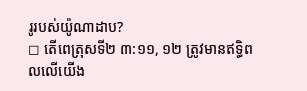រូរបស់យ៉ូណាដាប?
◻ តើពេត្រុសទី២ ៣:១១, ១២ ត្រូវមានឥទ្ធិពលលើយើង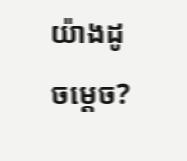យ៉ាងដូចម្ដេច?